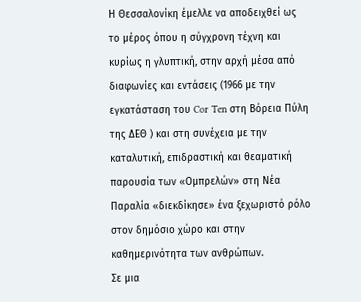Η Θεσσαλονίκη έμελλε να αποδειχθεί ως το μέρος όπου η σύγχρονη τέχνη και κυρίως η γλυπτική, στην αρχή μέσα από διαφωνίες και εντάσεις (1966 με την εγκατάσταση του Cor Ten στη Βόρεια Πύλη της ΔΕΘ ) και στη συνέχεια με την καταλυτική, επιδραστική και θεαματική παρουσία των «Ομπρελών» στη Νέα Παραλία «διεκδίκησε» ένα ξεχωριστό ρόλο στον δημόσιο χώρο και στην καθημερινότητα των ανθρώπων.
Σε μια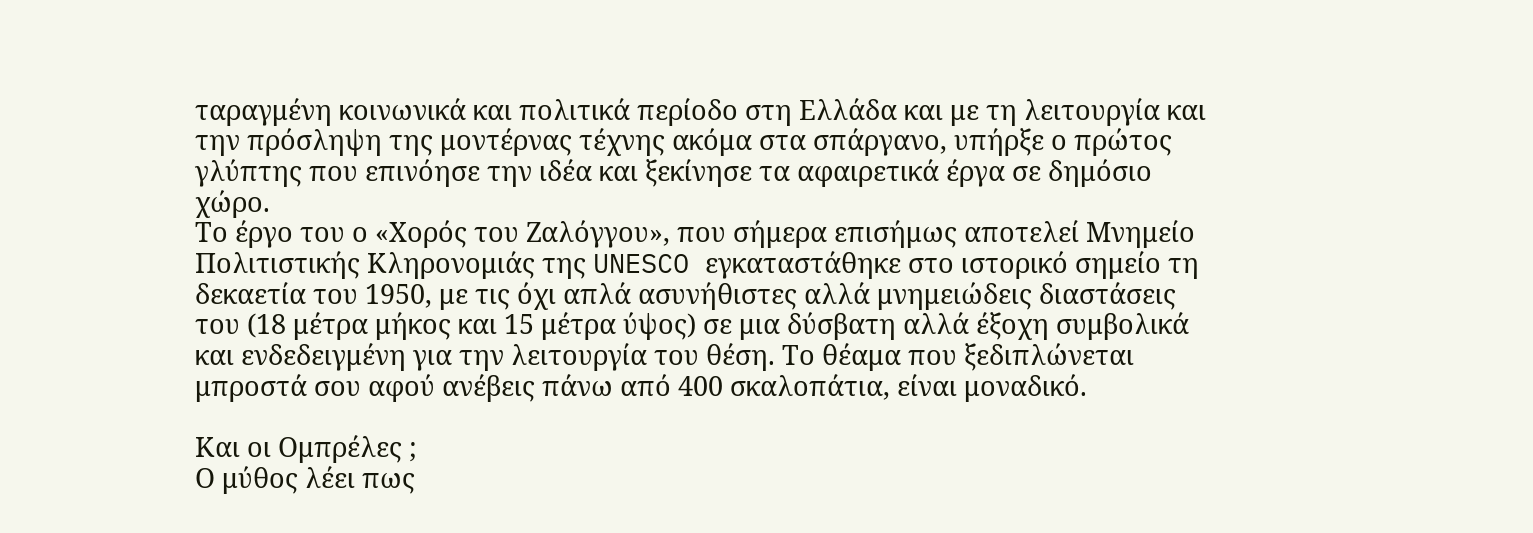ταραγμένη κοινωνικά και πολιτικά περίοδο στη Ελλάδα και με τη λειτουργία και την πρόσληψη της μοντέρνας τέχνης ακόμα στα σπάργανο, υπήρξε ο πρώτος γλύπτης που επινόησε την ιδέα και ξεκίνησε τα αφαιρετικά έργα σε δημόσιο χώρο.
Το έργο του ο «Χορός του Ζαλόγγου», που σήμερα επισήμως αποτελεί Μνημείο Πολιτιστικής Κληρονομιάς της UNESCO εγκαταστάθηκε στο ιστορικό σημείο τη δεκαετία του 1950, με τις όχι απλά ασυνήθιστες αλλά μνημειώδεις διαστάσεις του (18 μέτρα μήκος και 15 μέτρα ύψος) σε μια δύσβατη αλλά έξοχη συμβολικά και ενδεδειγμένη για την λειτουργία του θέση. Το θέαμα που ξεδιπλώνεται μπροστά σου αφού ανέβεις πάνω από 400 σκαλοπάτια, είναι μοναδικό.

Και οι Ομπρέλες ;
Ο μύθος λέει πως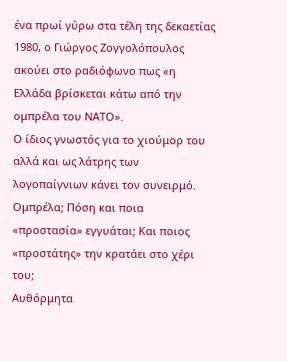ένα πρωί γύρω στα τέλη της δεκαετίας 1980, ο Γιώργος Ζογγολόπουλος ακούει στο ραδιόφωνο πως «η Ελλάδα βρίσκεται κάτω από την ομπρέλα του ΝΑΤΟ».
Ο ίδιος γνωστός για το χιούμορ του αλλά και ως λάτρης των λογοπαίγνιων κάνει τον συνειρμό. Ομπρέλα; Πόση και ποια «προστασία» εγγυάται; Και ποιος «προστάτης» την κρατάει στο χέρι του;
Αυθόρμητα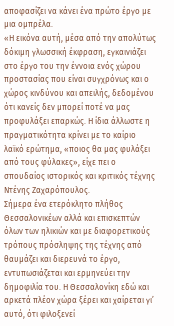αποφασίζει να κάνει ένα πρώτο έργο με μια ομπρέλα.
«Η εικόνα αυτή, μέσα από την απολύτως δόκιμη γλωσσική έκφραση, εγκαινιάζει στο έργο του την έννοια ενός χώρου προστασίας που είναι συγχρόνως και ο χώρος κινδύνου και απειλής, δεδομένου ότι κανείς δεν μπορεί ποτέ να μας προφυλάξει επαρκώς. Η ίδια άλλωστε η πραγματικότητα κρίνει με το καίριο λαϊκό ερώτημα, «ποιος θα μας φυλάξει από τους φύλακες», είχε πει ο σπουδαίος ιστορικός και κριτικός τέχνης Ντένης Ζαχαρόπουλος.
Σήμερα ένα ετερόκλητο πλήθος Θεσσαλονικέων αλλά και επισκεπτών όλων των ηλικιών και με διαφορετικούς τρόπους πρόσληψης της τέχνης από θαυμάζει και διερευνά το έργο, εντυπωσιάζεται και ερμηνεύει την δημοφιλία του. Η Θεσσαλονίκη εδώ και αρκετά πλέον χώρα ξέρει και χαίρεται γι’ αυτό, ότι φιλοξενεί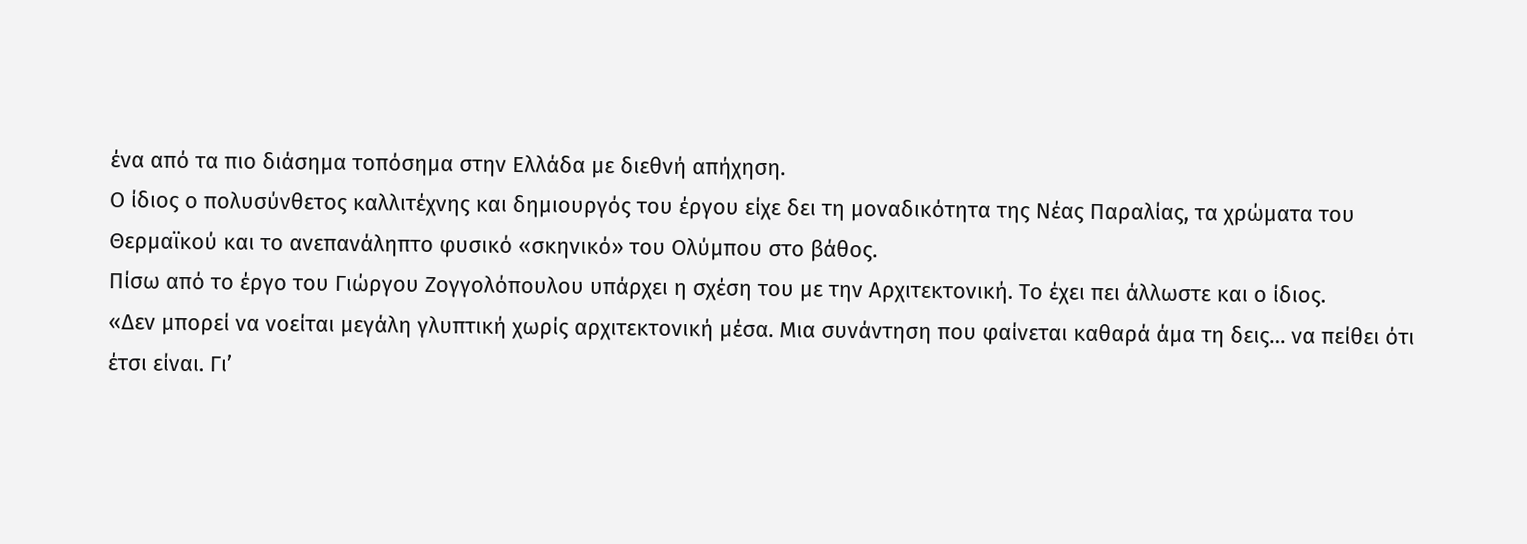ένα από τα πιο διάσημα τοπόσημα στην Ελλάδα με διεθνή απήχηση.
Ο ίδιος ο πολυσύνθετος καλλιτέχνης και δημιουργός του έργου είχε δει τη μοναδικότητα της Νέας Παραλίας, τα χρώματα του Θερμαϊκού και το ανεπανάληπτο φυσικό «σκηνικό» του Ολύμπου στο βάθος.
Πίσω από το έργο του Γιώργου Ζογγολόπουλου υπάρχει η σχέση του με την Αρχιτεκτονική. Το έχει πει άλλωστε και ο ίδιος.
«Δεν μπορεί να νοείται μεγάλη γλυπτική χωρίς αρχιτεκτονική μέσα. Μια συνάντηση που φαίνεται καθαρά άμα τη δεις… να πείθει ότι έτσι είναι. Γι’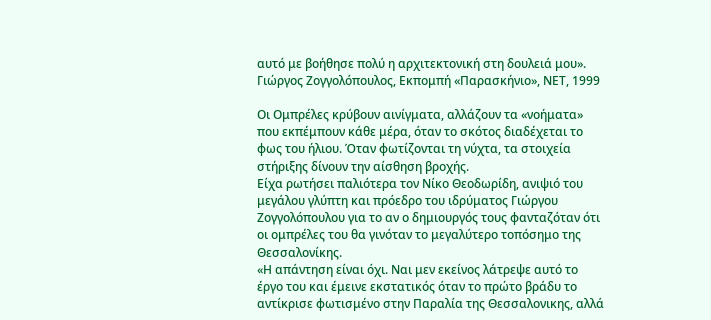αυτό με βοήθησε πολύ η αρχιτεκτονική στη δουλειά μου».
Γιώργος Ζογγολόπουλος, Εκπομπή «Παρασκήνιο», ΝΕΤ, 1999

Οι Ομπρέλες κρύβουν αινίγματα, αλλάζουν τα «νοήματα» που εκπέμπουν κάθε μέρα, όταν το σκότος διαδέχεται το φως του ήλιου. Όταν φωτίζονται τη νύχτα, τα στοιχεία στήριξης δίνουν την αίσθηση βροχής.
Είχα ρωτήσει παλιότερα τον Νίκο Θεοδωρίδη, ανιψιό του μεγάλου γλύπτη και πρόεδρο του ιδρύματος Γιώργου Ζογγολόπουλου για το αν ο δημιουργός τους φανταζόταν ότι οι ομπρέλες του θα γινόταν το μεγαλύτερο τοπόσημο της Θεσσαλονίκης.
«Η απάντηση είναι όχι. Ναι μεν εκείνος λάτρεψε αυτό το έργο του και έμεινε εκστατικός όταν το πρώτο βράδυ το αντίκρισε φωτισμένο στην Παραλία της Θεσσαλονικης, αλλά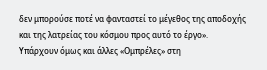δεν μπορούσε ποτέ να φανταστεί το μέγεθος της αποδοχής και της λατρείας του κόσμου προς αυτό το έργο».
Υπάρχουν όμως και άλλες «Ομπρέλες» στη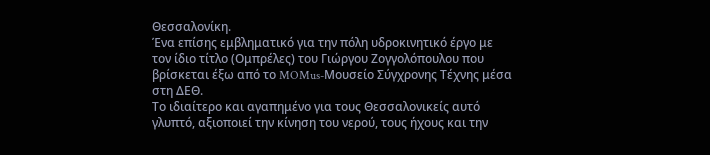Θεσσαλονίκη.
Ένα επίσης εμβληματικό για την πόλη υδροκινητικό έργο με τον ίδιο τίτλο (Ομπρέλες) του Γιώργου Ζογγολόπουλου που βρίσκεται έξω από το MOMus-Μουσείο Σύγχρονης Τέχνης μέσα στη ΔΕΘ.
Το ιδιαίτερο και αγαπημένο για τους Θεσσαλονικείς αυτό γλυπτό, αξιοποιεί την κίνηση του νερού, τους ήχους και την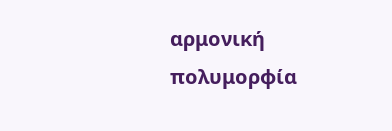αρμονική πολυμορφία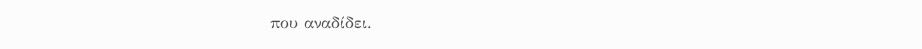που αναδίδει.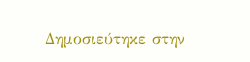Δημοσιεύτηκε στην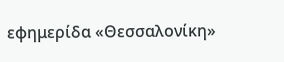εφημερίδα «Θεσσαλονίκη»